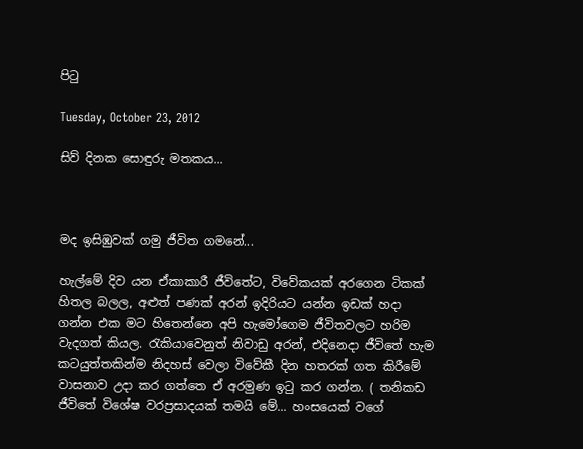පිටු

Tuesday, October 23, 2012

සිව් දිනක සොඳුරු මතකය...



මද ඉසිඹුවක් ගමු ජීවිත ගමනේ...

හැල්මේ දිව යන ඒකාකාරී ජීවිතේට, විවේකයක් අරගෙන ටිකක් හිතල බලල, අළුත් පණක් අරන් ඉදිරියට යන්න ඉඩක් හදා ගන්න එක මට හිතෙන්නෙ අපි හැමෝගෙම ජීවිතවලට හරිම වැදගත් කියල. රැකියාවෙනුත් නිවාඩු අරන්, එදිනෙදා ජීවිතේ හැම කටයුත්තකින්ම නිදහස් වෙලා විවේකී දින හතරක් ගත කිරී‍මේ වාසනාව උදා කර ගත්තෙ ඒ අරමුණ ඉටු කර ගන්න. ( තනිකඩ ජීවිතේ විශේෂ වරප්‍රසාදයක් තමයි මේ... හංසයෙක් වගේ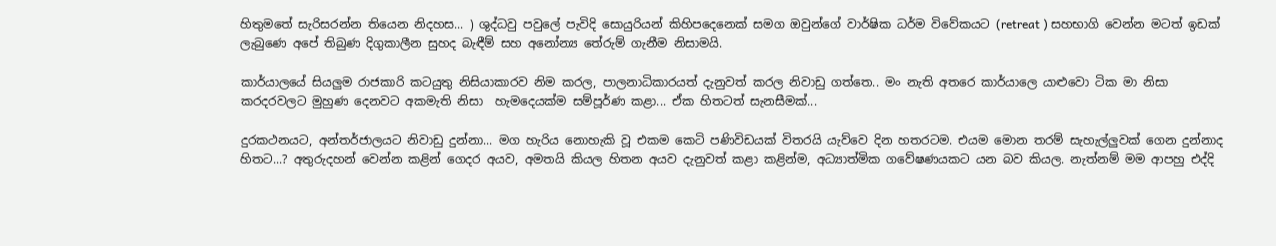හිතුමතේ සැරිසරන්න තියෙන නිදහස... ) ශුද්ධවු පවුලේ පැවිදි සොයුරියන් කිහිපදෙනෙක් සමග ඔවුන්ගේ වාර්ෂික ධර්ම විවේකයට (retreat ) සහභාගි වෙන්න මටත් ඉඩක් ලැබුණෙ අපේ තිබුණ දිගුකාලීන සුහද බැඳීම් සහ අනෝන්‍ය තේරුම් ගැනීම නිසාමයි.

කාර්යාලයේ සියලුම රාජකාරි කටයුතු නිසියාකාරව නිම කරල, පාලනාධිකාරයත් දැනුවත් කරල නිවාඩු ගත්තෙ.. මං නැති අතරෙ කාර්යාලෙ යාළුවො ටික මා නිසා කරදරවලට මුහුණ දෙනවට අකමැති නිසා  හැමදෙයක්ම සම්පූර්ණ කළා... ඒක හිතටත් සැනසීමක්...

දුරකථනයට, අන්තර්ජාලයට නිවාඩු දුන්නා... මග හැරිය නොහැකි වූ එකම කෙටි පණිවිඩයක් විතරයි යැව්වෙ දින හතරටම. එයම මොන තරම් සැහැල්ලුවක් ගෙන දුන්නාද හිතට...? අතුරුදහන් වෙන්න කළින් ගෙදර අයව, අමතයි කියල හිතන අයව දැනුවත් කළා කළින්ම, අධ්‍යාත්මික ගවේෂණයකට යන බව කියල. නැත්නම් මම ආපහු එද්දි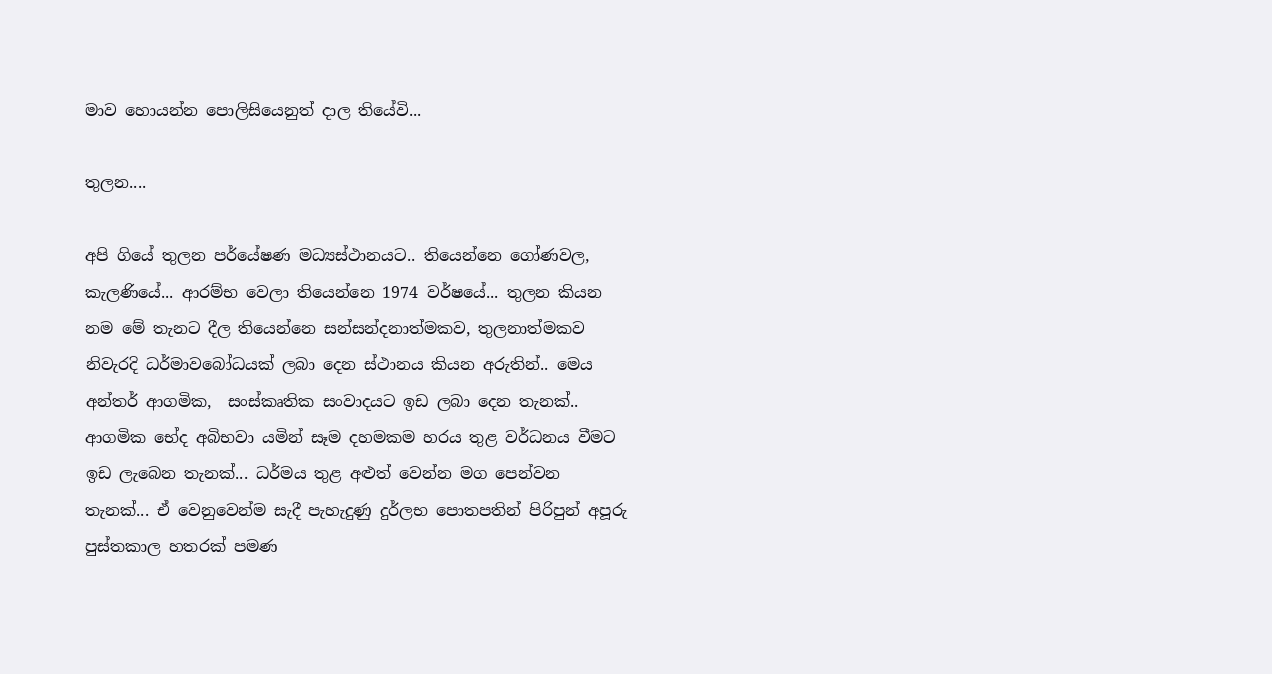මාව හොයන්න පොලිසියෙනුත් දාල තියේවි...

තුලන....

අපි ගියේ තුලන පර්යේෂණ මධ්‍යස්ථානයට.. තියෙන්නෙ ගෝණවල, කැලණියේ... ආරම්භ වෙලා තියෙන්නෙ 1974 වර්ෂයේ... තුලන කියන නම ‍මේ තැනට දීල තියෙන්නෙ සන්සන්දනාත්මකව, තුලනාත්මකව නිවැරදි ධර්මාවබෝධයක් ලබා දෙන ස්ථානය කියන අරුතින්.. මෙය අන්තර් ආගමික,  සංස්කෘතික සංවාදයට ඉඩ ලබා දෙන තැනක්.. ආගමික භේද අබිභවා යමින් සෑම දහමකම හරය තුළ වර්ධනය වීමට ඉඩ ලැබෙන තැනක්... ධර්මය තුළ අළුත් වෙන්න මග පෙන්වන තැනක්... ඒ වෙනුවෙන්ම සැදී පැහැදුණු දුර්ලභ පොතපතින් පිරිපුන් අපූරු පුස්තකාල හතරක් පමණ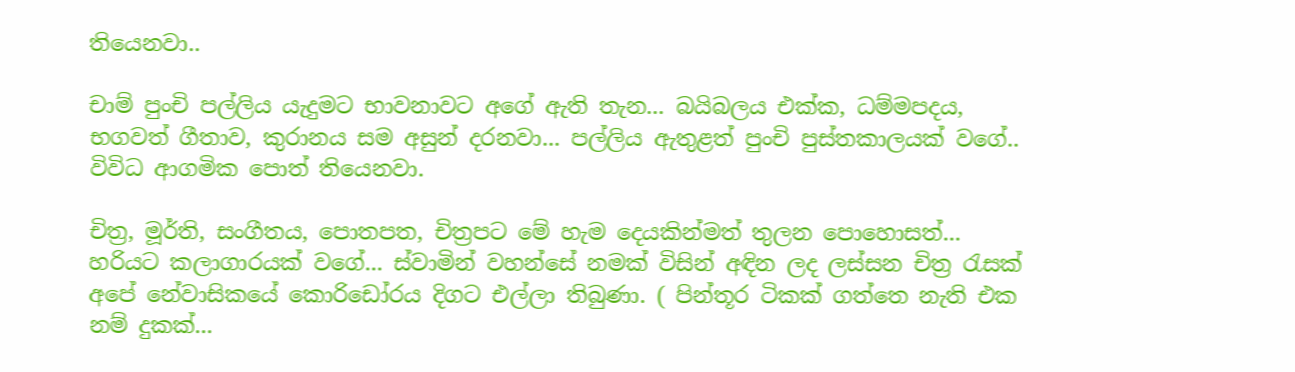තියෙනවා..

චාම් පුංචි පල්ලිය යැදුමට භාවනාවට අගේ ඇති තැන... බයිබලය එක්ක, ධම්මපදය, භගවත් ගීතාව, කුරානය සම අසුන් දරනවා... පල්ලිය ඇතුළත් පුංචි පුස්තකාලයක් වගේ.. විවිධ ආගමික පොත් තියෙනවා.

චිත්‍ර, මූර්ති, සංගීතය, පොතපත, චිත්‍රපට මේ හැම දෙයකින්මත් තුලන පොහොසත්...  හරියට කලාගාරයක් වගේ... ස්වාමින් වහන්සේ නමක් විසින් අඳින ලද ලස්සන චිත්‍ර රැසක් අපේ නේවාසිකයේ කොරිඩෝර‍ය දිගට එල්ලා තිබුණා. ( පින්තූර ටිකක් ගත්තෙ නැති එක නම් දුකක්...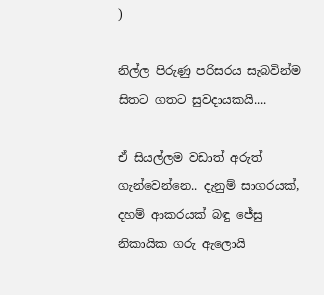)

නිල්ල පිරුණු පරිසරය සැබවින්ම සිතට ගතට සුවදායකයි....

ඒ සියල්ලම වඩාත් අරුත් ගැන්වෙන්නෙ.. දැනුම් සාගරයක්, දහම් ආකරයක් බඳු ජේසු නිකායික ගරු ඇලොයි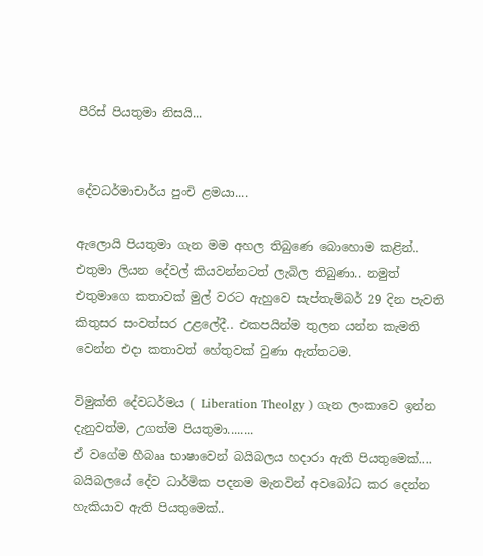පීරිස් පියතුමා නිසයි...


දේවධර්මාචාර්ය පුංචි ළමයා....

ඇලොයි පියතුමා ගැන මම අහල තිබුණෙ ‍බොහොම කළින්.. එතුමා ලියන දේවල් කියවන්නටත් ලැබිල තිබුණා.. නමුත් එතුමාගෙ කතාවක් මුල් වරට ඇහුවෙ සැප්තැම්බර් 29 දින පැවති කිතුසර සංවත්සර උළලේදී.. එකපයින්ම තුලන යන්න කැමති වෙන්න එදා කතාවත් හේතුවක් වුණා ඇත්තටම.

විමුක්ති දේවධර්මය ( Liberation Theolgy ) ගැන ලංකාවෙ ඉන්න දැනුවත්ම, උගත්ම පියතුමා........
ඒ වගේම හීබෲ භාෂාවෙන් බයිබලය හදාරා ඇති පියතුමෙක්....
බයිබලයේ දේව ධාර්මික පදනම මැනවින් අවබෝධ කර දෙන්න හැකියාව ඇති පියතුමෙක්..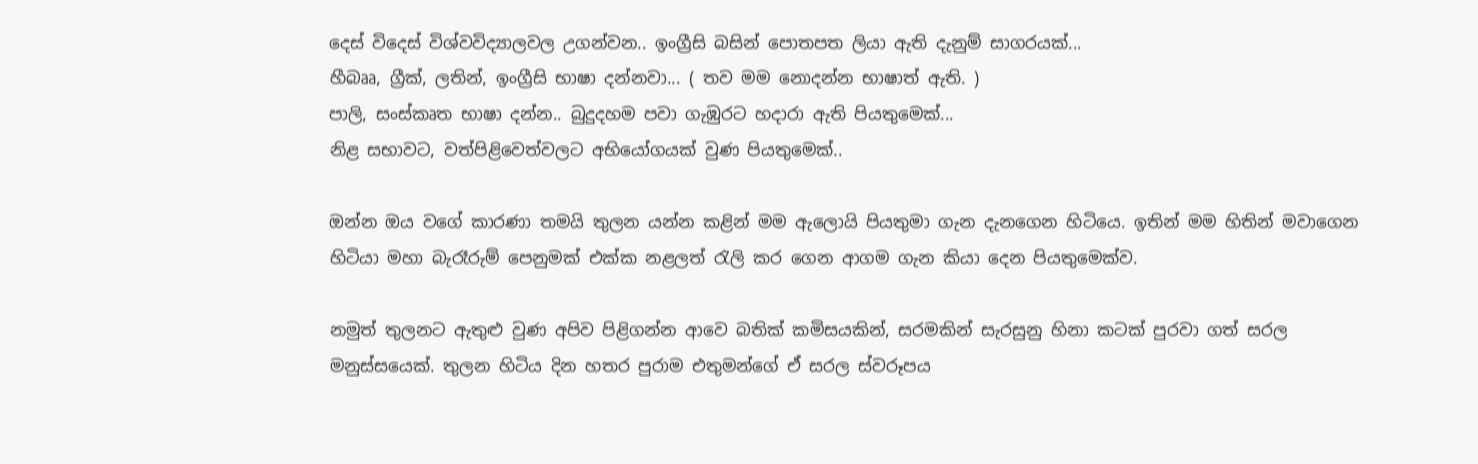දෙස් විදෙස් විශ්වවිද්‍යාලවල උගන්වන.. ඉංග්‍රීසි බසින් පොතපත ලියා ඇති දැනුම් සාගරයක්...
හීබෲ, ග්‍රීක්, ලතින්, ඉංග්‍රීසි භාෂා දන්නවා... ( තව මම නොදන්න භාෂාත් ඇති. )
පාලි, සංස්කෘත භාෂා දන්න.. බුදුදහම පවා ගැඹුරට හදාරා ඇති පියතුමෙක්...
නිළ සභාවට, වත්පිළිවෙත්වලට අභියෝගයක් වුණ පියතුමෙක්..

ඔන්න ඔය වගේ කාරණා තමයි තුලන යන්න කළින් මම ඇලොයි පියතුමා ගැන දැනගෙන හිටියෙ. ඉතින් මම හිතින් මවාගෙන හිටියා මහා බැරෑරුම් පෙනුමක් එක්ක නළලත් රැලි කර ගෙන ආගම ගැන කියා දෙන පියතුමෙක්ව.

නමුත් තුලනට ඇතුළු වුණ අපිව පිළිගන්න ආවෙ බතික් කමිසයකින්, සරමකින් සැරසුනු හිනා කටක් පුරවා ගත් සරල මනුස්සයෙක්. තුලන හිටිය දින හතර පුරාම එතුමන්ගේ ඒ සරල ස්වරූපය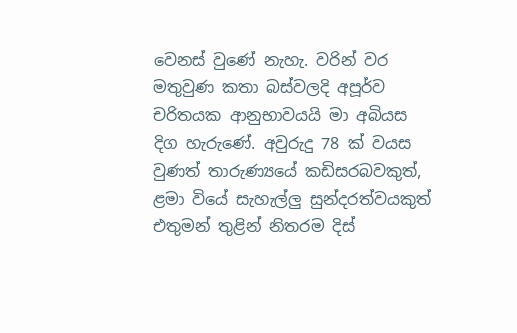වෙනස් වුණේ නැහැ. වරින් වර මතුවුණ කතා බස්වලදි අපූර්ව චරිතයක ආනුභාවයයි මා අබියස දිග හැරුණේ. අවුරුදු 78 ක් වයස වුණත් තාරුණ්‍යයේ කඩිසරබවකුත්, ළමා වියේ සැහැල්ලු සුන්දරත්වයකුත් එතුමන් තුළින් නිතරම දිස්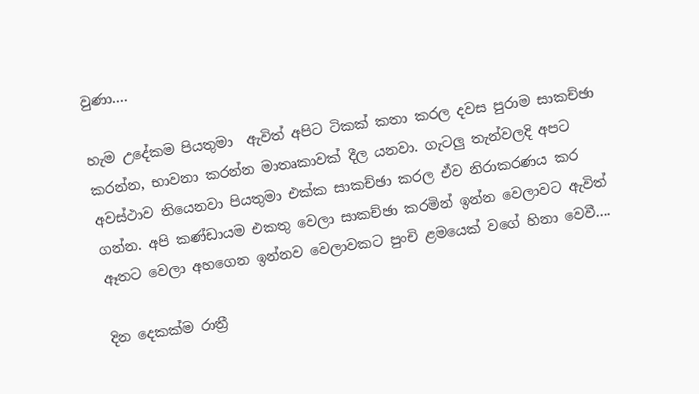වුණා....

හැම උදේකම පියතුමා  ඇවිත් අපිට ටිකක් කතා කරල දවස පුරාම සාකච්ඡා කරන්න, භාවනා කරන්න මාතෘකාවක් දීල යනවා. ගැටලු තැන්වලදි අපට අවස්ථාව තියෙනවා පියතුමා එක්ක සාකච්ඡා කරල ඒව නිරාකරණය කර ගන්න. අපි කණ්ඩායම එකතු වෙලා සාකච්ඡා කරමින් ඉන්න වෙලාවට ඇවිත් ඈතට වෙලා අහගෙන ඉන්නව වෙලාවකට පුංචි ළමයෙක් වගේ හිනා වෙවී....

දින දෙකක්ම රාත්‍රී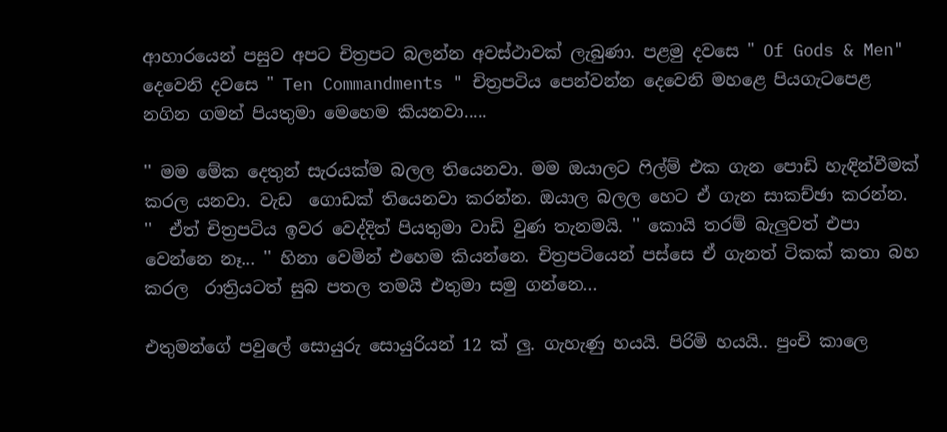ආහාරයෙන් පසුව අපට චිත්‍රපට බලන්න අවස්ථාවක් ලැබුණා. පළමු දවසෙ " Of Gods & Men" දෙවෙනි දවසෙ " Ten Commandments " චිත්‍රපටිය පෙන්වන්න දෙවෙනි මහළෙ පියගැටපෙළ නගින ගමන් පියතුමා මෙහෙම කියනවා.....

'' මම මේක දෙතුන් සැරයක්ම බලල තියෙනවා. මම ඔයාලට ෆිල්ම් එක ගැන පොඩි හැඳින්වීමක් කරල යනවා. වැඩ  ගොඩක් තියෙනවා කරන්න. ඔයාල බලල හෙට ඒ ගැන සාකච්ඡා කරන්න. ''  ඒත් චිත්‍රපටිය ඉවර වෙද්දිත් පියතුමා වාඩි වුණ තැනමයි. '' කොයි තරම් බැලුවත් එපා වෙන්නෙ නෑ... '' හිනා වෙමින් එහෙම කියන්නෙ. චිත්‍රපටියෙන් පස්සෙ ඒ ගැනත් ටිකක් කතා බහ කරල  රාත්‍රියටත් සුබ පතල තමයි එතුමා සමු ගන්නෙ...

එතුමන්ගේ පවුලේ සොයුරු සොයුරියන් 12 ක් ලු. ගැහැණු හයයි. පිරිමි හයයි.. පුංචි කාලෙ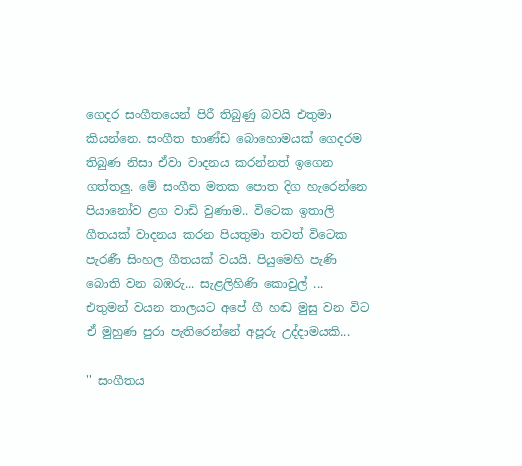ගෙදර සංගීතයෙන් පිරී තිබුණු බවයි එතුමා කියන්නෙ. සංගීත භාණ්ඩ බොහොමයක් ගෙදරම තිබුණ නිසා ඒවා වාදනය කරන්නත් ඉගෙන ගත්තලු. මේ සංගීත මතක පොත දිග හැරෙන්නෙ පියානෝව ළග වාඩි වුණාම.. විටෙක ඉතාලි ගීතයක් වාදනය කරන පියතුමා තවත් විටෙක පැරණී සිංහල ගීතයක් වයයි. පියුමෙහි පැණි බොති වන බඹරු... සැළලිහිණි කොවුල් ... එතුමන් වයන තාලයට අපේ ගී හඬ මුසු වන විට ඒ මුහුණ පුරා පැතිරෙන්නේ අපූරු උද්දාමයකි...

'' සංගීතය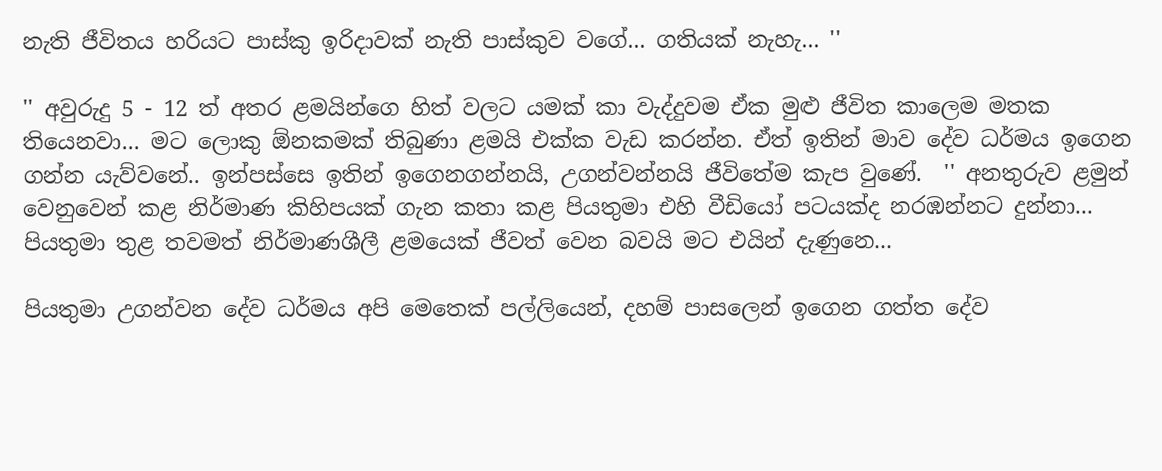නැති ජීවිතය හරියට පාස්කු ඉරිදාවක් නැති පාස්කුව වගේ... ගතියක් නැහැ... ''

'' අවුරුදු 5 - 12 ත් අතර ළමයින්ගෙ හිත් වලට යමක් කා වැද්දුවම ඒක මුළු ජීවිත කාලෙම මතක තියෙනවා... මට ලොකු ඕනකමක් තිබුණා ළමයි එක්ක වැඩ කරන්න. ඒත් ඉතින් මාව දේව ධර්මය ඉගෙන ගන්න යැව්වනේ.. ඉන්පස්සෙ ඉතින් ඉගෙනගන්නයි, උගන්වන්නයි ජීවිතේම කැප වුණේ.  '' අනතුරුව ළමුන් වෙනුවෙන් කළ නිර්මාණ කිහිපයක් ගැන කතා කළ පියතුමා එහි වීඩියෝ පටයක්ද නරඹන්නට දුන්නා... පියතුමා තුළ තවමත් නිර්මාණශීලී ළමයෙක් ජීවත් වෙන බවයි මට එයින් දැණුනෙ...

පියතුමා උගන්වන දේව ධර්මය අපි මෙතෙක් පල්ලියෙන්, දහම් පාසලෙන් ඉගෙන ගත්ත දේව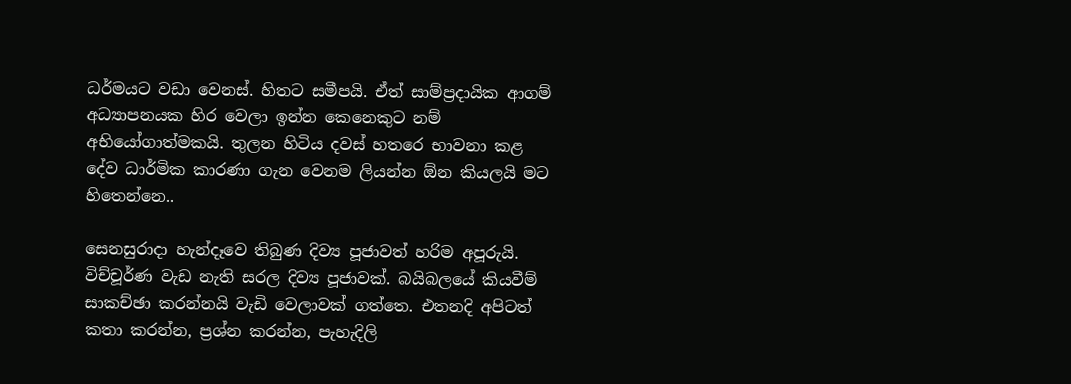ධර්මයට වඩා වෙනස්. හිතට සමීපයි. ඒත් සාම්ප්‍රදායික ආගම් අධ්‍යාපනයක හිර වෙලා ඉන්න කෙනෙකුට නම් අභියෝගාත්මකයි. තුලන හිටිය දවස් හතරෙ භාවනා කළ දේව ධාර්මික කාරණා ගැන වෙනම ලියන්න ඕන කියලයි මට හිතෙන්නෙ..

සෙනසුරාදා හැන්දෑවෙ තිබුණ දිව්‍ය පූජාවත් හරිම අපූරුයි. විච්චූර්ණ වැඩ නැති සරල දිව්‍ය පූජාවක්. බයිබලයේ කියවීම් සාකච්ඡා කරන්නයි වැඩි වෙලාවක් ගත්තෙ. එතනදි අපිටත් කතා කරන්න, ප්‍රශ්න කරන්න, පැහැදිලි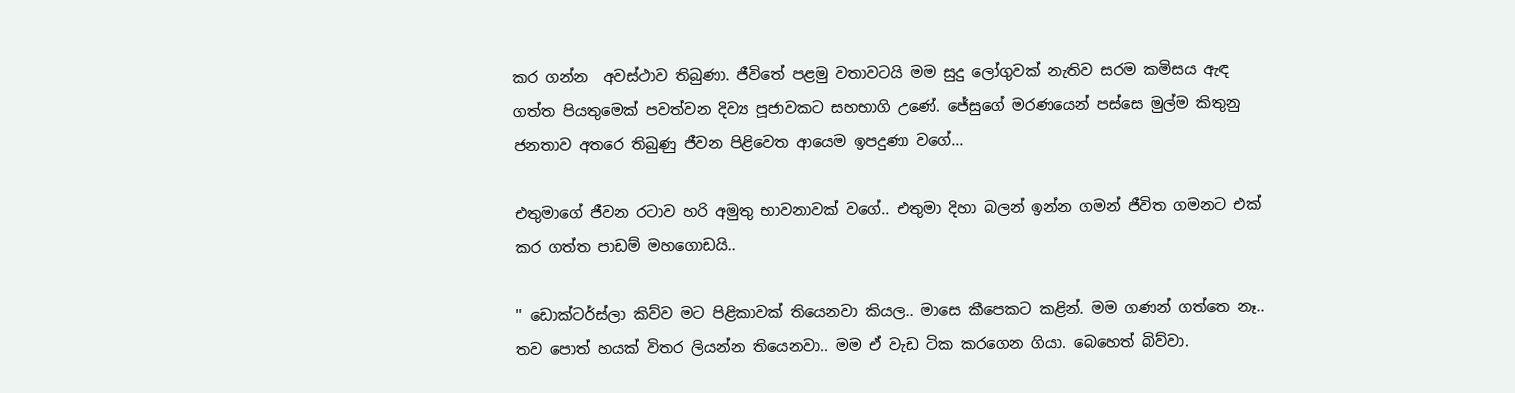කර ගන්න  අවස්ථාව තිබුණා. ජීවිතේ පළමු වතාවටයි මම සුදු ලෝගුවක් නැතිව සරම කමිසය ඇඳ ගත්ත පියතුමෙක් පවත්වන දිව්‍ය පූජාවකට සහභාගි උණේ. ජේසුගේ මරණයෙන් පස්සෙ මුල්ම කිතුනු ජනතාව අතරෙ තිබුණු ජීවන පිළිවෙත ආයෙම ඉපදුණා වගේ...

එතුමාගේ ජීවන රටාව හරි අමුතු භාවනාවක් වගේ.. එතුමා දිහා බලන් ඉන්න ගමන් ජීවිත ගමනට එක් කර ගත්ත පාඩම් මහගොඩයි..

'' ඩොක්ටර්ස්ලා කිව්ව මට පිළිකාවක් තියෙනවා කියල.. මාසෙ කීපෙකට කළින්. මම ගණන් ගත්තෙ නෑ.. තව පොත් හයක් විතර ලියන්න තියෙනවා.. මම ඒ වැඩ ටික කරගෙන ගියා. බෙහෙත් බිව්වා.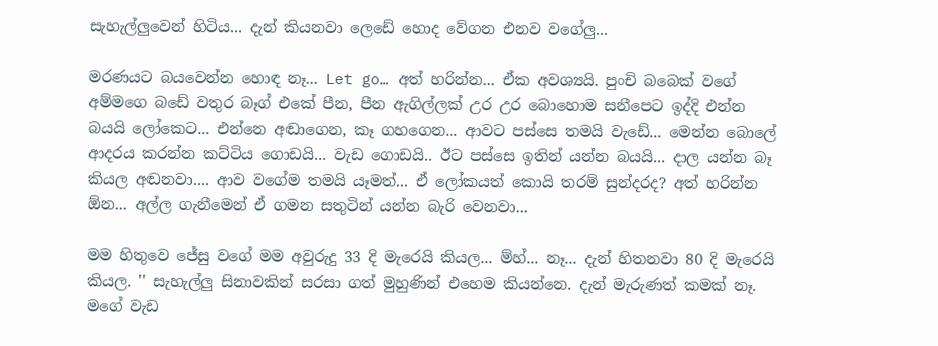සැහැල්ලුවෙන් හිටිය... දැන් කියනවා ලෙඩේ හොද වේගන එනව වගේලු...

මරණයට බයවෙන්න හොඳ නෑ... Let go… අත් හරින්න... ඒක අවශ්‍යයි. පුංචි බබෙක් වගේ අම්මගෙ බඩේ වතුර බෑග් එ‍කේ පීන, පීන ඇගිල්ලක් උර උර බොහොම සනීපෙට ඉද්දි එන්න බයයි ලෝකෙට... එන්නෙ අඬාගෙන, කෑ ගහගෙන... ආවට පස්සෙ තමයි වැඩේ... මෙන්න බොලේ ආදරය කරන්න කට්ටිය ගොඩයි... වැඩ ගොඩයි.. ඊට පස්සෙ ඉතින් යන්න බයයි... දාල යන්න බෑ කියල අඬනවා.... ආව වගේම තමයි යෑමත්... ඒ ලෝකයත් කොයි තරම් සුන්දරද? අත් හරින්න ඕන... අල්ල ගැනීමෙන් ඒ ගමන සතුටින් යන්න බැරි වෙනවා...

මම හිතුවෙ ජේසු වගේ මම අවුරුදු 33 දි මැරෙයි කියල... ම්හ්... නෑ... දැන් හිතනවා 80 දි මැරෙයි කියල. '' සැහැල්ලු සිනාවකින් සරසා ගත් මුහුණින් එහෙම කියන්නෙ. දැන් මැරුණත් කමක් නෑ. මගේ වැඩ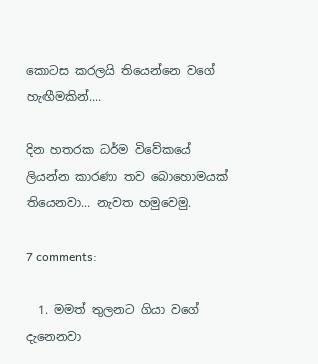කොටස කරලයි තියෙන්නෙ වගේ හැඟීමකින්....

දින හතරක ධර්ම විවේකයේ ලියන්න කාරණා තව බොහොමයක් තියෙනවා... නැවත හමුවෙමු.

7 comments:

  1. මමත් තුලනට ගියා වගේ දැනෙනවා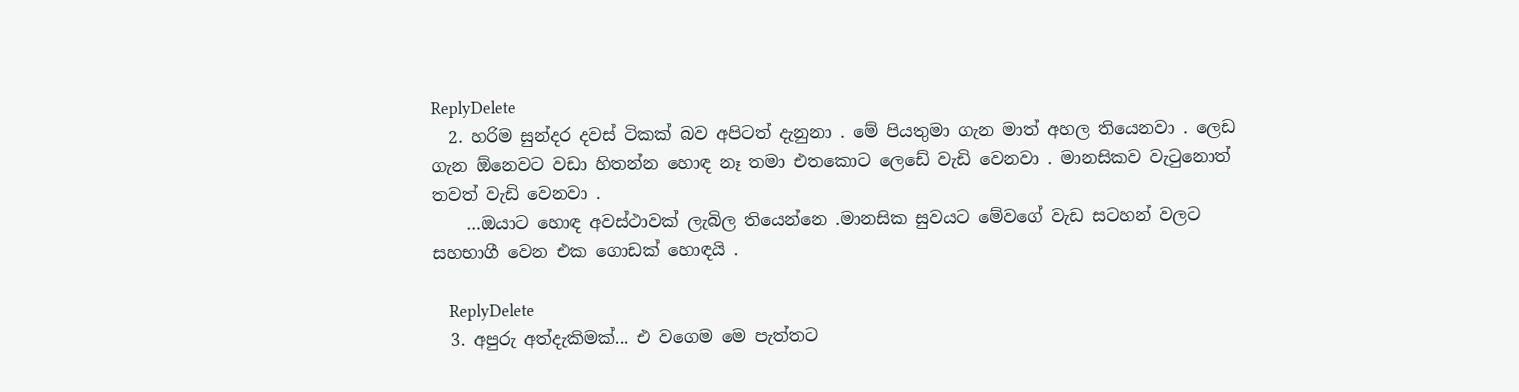ReplyDelete
  2. හරිම සුන්දර දවස් ටිකක් බව අපිටත් දැනුනා . මේ පියතුමා ගැන මාත් අහල තියෙනවා . ලෙඩ ගැන ඕනෙවට වඩා හිතන්න හොඳ නෑ තමා එතකොට ලෙඩේ වැඩි වෙනවා . මානසිකව වැටුනොත් තවත් වැඩි වෙනවා .
    …ඔයාට හොඳ අවස්ථාවක් ලැබිල තියෙන්නෙ .මානසික සුවයට මේවගේ වැඩ සටහන් වලට සහභාගී වෙන එක ගොඩක් හොඳයි .

    ReplyDelete
  3. අපුරු අත්දැකිමක්... එ වගෙම මෙ පැත්තට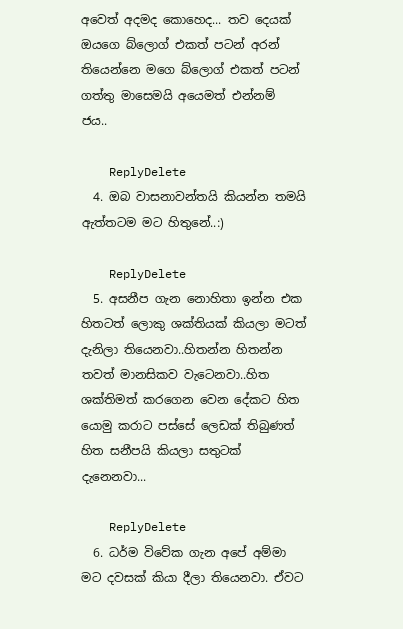අවෙත් අදමද කොහෙද... තව දෙයක් ඔයගෙ බ්ලොග් එකත් පටන් අරන් තියෙන්නෙ මගෙ බ්ලොග් එකත් පටන් ගත්තු මාසෙමයි අයෙමත් එන්නම් ජය..

    ReplyDelete
  4. ඔබ වාසනාවන්තයි කියන්න තමයි ඇත්තටම මට හිතුනේ..:)

    ReplyDelete
  5. අසනීප ගැන නොහිතා ඉන්න එක හිතටත් ලොකු ශක්තියක් කියලා මටත් දැනිලා තියෙනවා..හිතන්න හිතන්න තවත් මානසිකව වැටෙනවා..හිත ශක්තිමත් කරගෙන වෙන දේකට හිත යොමු කරාට පස්සේ ලෙඩක් තිබුණත් හිත සනීපයි කියලා සතුටක් දැනෙනවා...

    ReplyDelete
  6. ධර්ම විවේක ගැන අපේ අම්මා මට දවසක් කියා දීලා තියෙනවා. ඒවට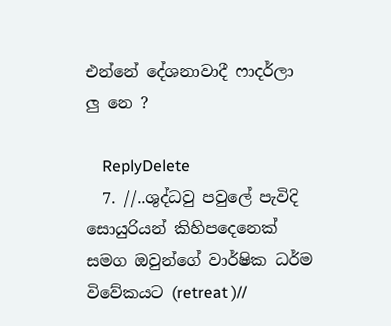එන්නේ දේශනාවාදී ෆාදර්ලා ලු නෙ ?

    ReplyDelete
  7. //..ශුද්ධවු පවුලේ පැවිදි සොයුරියන් කිහිපදෙනෙක් සමග ඔවුන්ගේ වාර්ෂික ධර්ම විවේකයට (retreat )//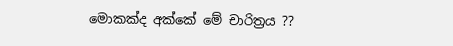මොකක්ද අක්කේ මේ චාරිත්‍රය ??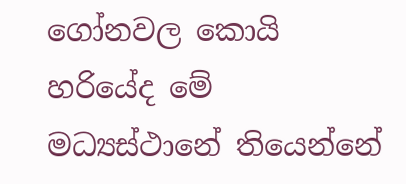ගෝනවල කොයි හරියේද මේ මධ්‍යස්ථානේ තියෙන්නේ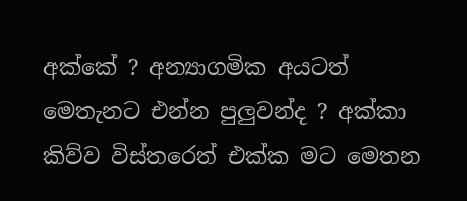අක්කේ ? අන්‍යාගමික අයටත් මෙතැනට එන්න පුලුවන්ද ? අක්කා කිව්ව විස්තරෙත් එක්ක මට මෙතන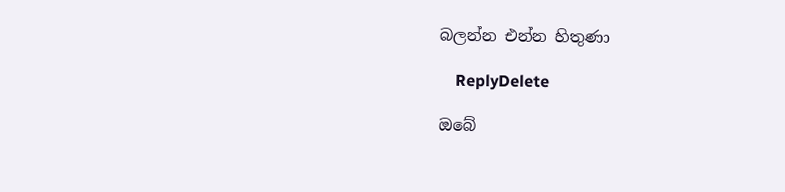බලන්න එන්න හිතුණා

    ReplyDelete

ඔබේ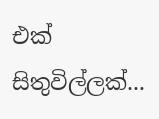එක් සිතුවිල්ලක්...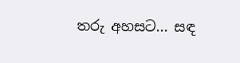තරු අහසට... සඳ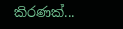කිරණක්...